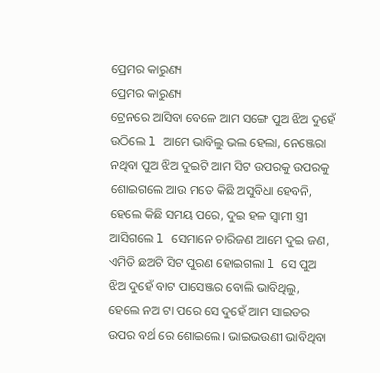ପ୍ରେମର କାରୁଣ୍ୟ
ପ୍ରେମର କାରୁଣ୍ୟ
ଟ୍ରେନରେ ଆସିବା ବେଳେ ଆମ ସଙ୍ଗେ ପୁଅ ଝିଅ ଦୁହେଁ ଉଠିଲେ l ଆମେ ଭାବିଲୁ ଭଲ ହେଲା, ନେଞ୍ଜେରା ନଥିବା ପୁଅ ଝିଅ ଦୁଇଟି ଆମ ସିଟ ଉପରକୁ ଉପରକୁ ଶୋଇଗଲେ ଆଉ ମତେ କିଛି ଅସୁବିଧା ହେବନି, ହେଲେ କିଛି ସମୟ ପରେ, ଦୁଇ ହଳ ସ୍ଵାମୀ ସ୍ତ୍ରୀ ଆସିଗଲେ l ସେମାନେ ଚାରିଜଣ ଆମେ ଦୁଇ ଜଣ, ଏମିତି ଛଅଟି ସିଟ ପୁରଣ ହୋଇଗଲା l ସେ ପୁଅ ଝିଅ ଦୁହେଁ ବାଟ ପାସେଞ୍ଜର ବୋଲି ଭାବିଥିଲୁ, ହେଲେ ନଅ ଟା ପରେ ସେ ଦୁହେଁ ଆମ ସାଇଡର ଉପର ବର୍ଥ ରେ ଶୋଇଲେ। ଭାଇଭଉଣୀ ଭାବିଥିବା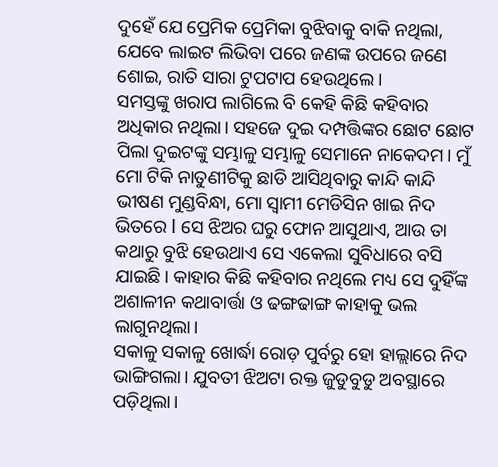ଦୁହେଁ ଯେ ପ୍ରେମିକ ପ୍ରେମିକା ବୁଝିବାକୁ ବାକି ନଥିଲା, ଯେବେ ଲାଇଟ ଲିଭିବା ପରେ ଜଣଙ୍କ ଉପରେ ଜଣେ ଶୋଇ, ରାତି ସାରା ଟୁପଟାପ ହେଉଥିଲେ।
ସମସ୍ତଙ୍କୁ ଖରାପ ଲାଗିଲେ ବି କେହି କିଛି କହିବାର ଅଧିକାର ନଥିଲା। ସହଜେ ଦୁଇ ଦମ୍ପତ୍ତିଙ୍କର ଛୋଟ ଛୋଟ ପିଲା ଦୁଇଟଙ୍କୁ ସମ୍ଭାଳୁ ସମ୍ଭାଳୁ ସେମାନେ ନାକେଦମ। ମୁଁ ମୋ ଟିକି ନାତୁଣୀଟିକୁ ଛାଡି ଆସିଥିବାରୁ କାନ୍ଦି କାନ୍ଦି ଭୀଷଣ ମୁଣ୍ଡବିନ୍ଧା, ମୋ ସ୍ୱାମୀ ମେଡିସିନ ଖାଇ ନିଦ ଭିତରେ l ସେ ଝିଅର ଘରୁ ଫୋନ ଆସୁଥାଏ, ଆଉ ତା କଥାରୁ ବୁଝି ହେଉଥାଏ ସେ ଏକେଲା ସୁବିଧାରେ ବସି ଯାଇଛି। କାହାର କିଛି କହିବାର ନଥିଲେ ମଧ୍ୟ ସେ ଦୁହିଁଙ୍କ ଅଶାଳୀନ କଥାବାର୍ତ୍ତା ଓ ଢଙ୍ଗଢାଙ୍ଗ କାହାକୁ ଭଲ ଲାଗୁନଥିଲା।
ସକାଳୁ ସକାଳୁ ଖୋର୍ଦ୍ଧା ରୋଡ଼ ପୁର୍ବରୁ ହୋ ହାଲ୍ଲାରେ ନିଦ ଭାଙ୍ଗିଗଲା। ଯୁବତୀ ଝିଅଟା ରକ୍ତ ଜୁଡୁବୁଡୁ ଅବସ୍ଥାରେ ପଡ଼ିଥିଲା।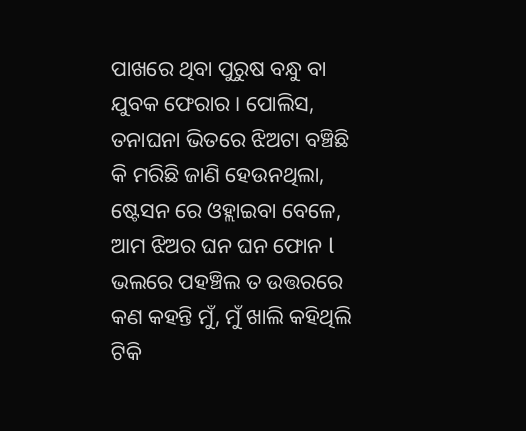ପାଖରେ ଥିବା ପୁରୁଷ ବନ୍ଧୁ ବା ଯୁବକ ଫେରାର। ପୋଲିସ, ତନାଘନା ଭିତରେ ଝିଅଟା ବଞ୍ଚିଛି କି ମରିଛି ଜାଣି ହେଉନଥିଲା, ଷ୍ଟେସନ ରେ ଓହ୍ଲାଇବା ବେଳେ, ଆମ ଝିଅର ଘନ ଘନ ଫୋନ l ଭଲରେ ପହଞ୍ଚିଲ ତ ଉତ୍ତରରେ କଣ କହନ୍ତି ମୁଁ, ମୁଁ ଖାଲି କହିଥିଲି ଟିକି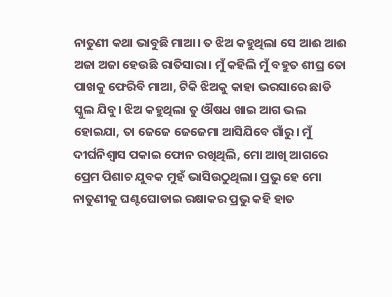ନାତୁଣୀ କଥା ଭାବୁଛି ମାଆ। ତ ଝିଅ କହୁଥିଲା ସେ ଆଈ ଆଈ ଅଜା ଅଜା ହେଉଛି ରାତିସାରା। ମୁଁ କହିଲି ମୁଁ ବହୁତ ଶୀଘ୍ର ତୋ ପାଖକୁ ଫେରିବି ମାଆ, ଟିକି ଝିଅକୁ କାହା ଭରସାରେ ଛାଡି ସ୍କୁଲ ଯିବୁ। ଝିଅ କହୁଥିଲା ତୁ ଔଷଧ ଖାଇ ଆଗ ଭଲ ହୋଇଯା, ତା ଜେଜେ ଜେଜେମା ଆସିଯିବେ ଗାଁରୁ। ମୁଁ ଦୀର୍ଘନିଶ୍ୱାସ ପକାଇ ଫୋନ ରଖିଥିଲି, ମୋ ଆଖି ଆଗରେ ପ୍ରେମ ପିଶାଚ ଯୁବକ ମୁହଁ ଭାସିଉଠୁଥିଲା। ପ୍ରଭୁ ହେ ମୋ ନାତୁଣୀକୁ ଘଣ୍ଟଘୋଡାଇ ରକ୍ଷାକର ପ୍ରଭୁ କହି ହାତ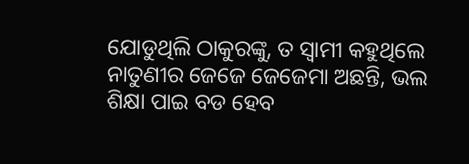ଯୋଡୁଥିଲି ଠାକୁରଙ୍କୁ, ତ ସ୍ଵାମୀ କହୁଥିଲେ ନାତୁଣୀର ଜେଜେ ଜେଜେମା ଅଛନ୍ତି, ଭଲ ଶିକ୍ଷା ପାଇ ବଡ ହେବ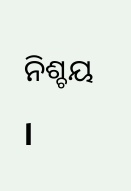ନିଶ୍ଚୟ l